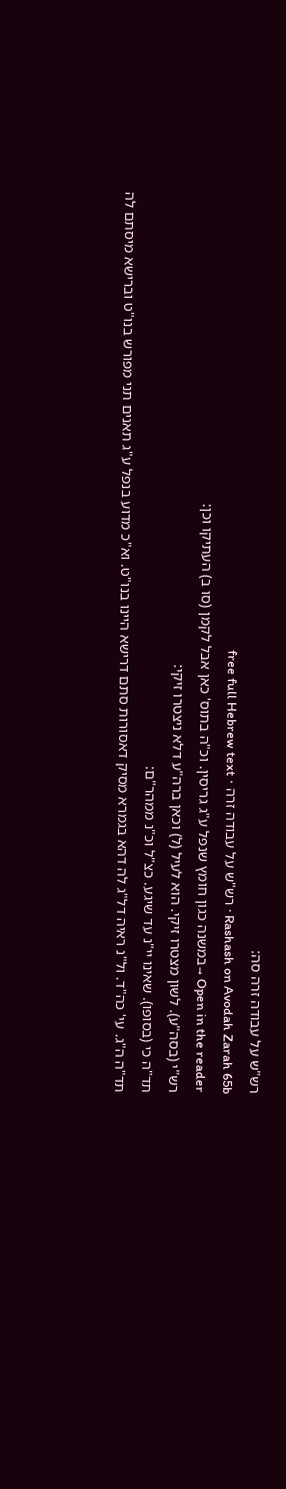רש"ש על עבודה זרה סה:
Rashash on Avodah Zarah 65b · רש"ש על עבודה זרה · free full Hebrew text
Open in the reader →במשנה כגון חומץ שנפל ע"ג גריסין. וכ"ה בתוס' כאן אבל לקמן (סו ב) העתיקו וכן:
רש"י (בסה"ע). לשון מצטרו זיקי. הוא לעיל (ל) וכאן ברה"ע דלא ניצטרו זיקי:
תד"ה כי (בסופו). שאינו יי"נ עד שיגע. כצ"ל וכ"נ ממהר"ם:
תד"ה ה"ג. עי' כה"ד. ול"נ ראיה דל"ג לה דהא בגמרא מסיק דאסורות סתם דרישא היינו בנו"ט. וא"כ מדוע בנפל ע"ג תאנים תני מפורש בנו"ט וברישא מיסתם לה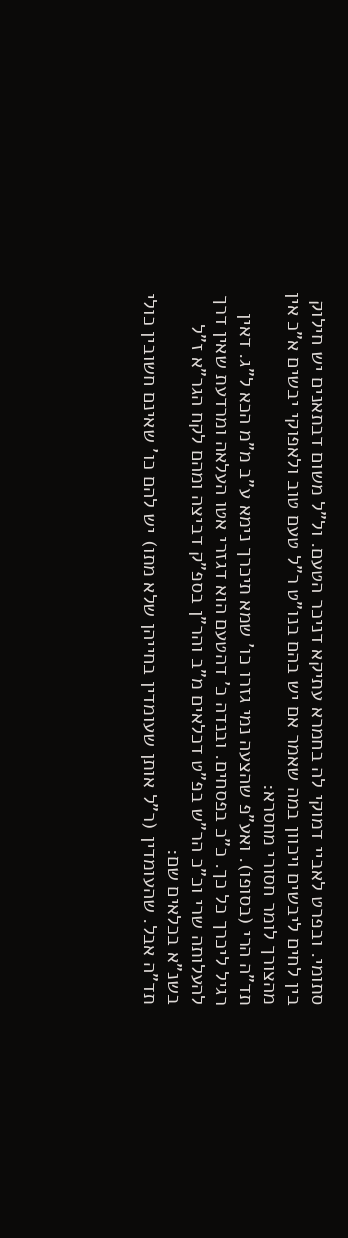סתומי. ובפרט לאביי דמוקי לה בחמרא עתיקא דניכר הטעם. ול"ל משום דבתאנים יש חילוק בין לחים ליבשים ויכוון במה שאמר אם יש בהם בנו"ט ר"ל טעם טוב ולאפוקי יבשים א"כ אין מהצורך לומר חסורי מחסרא:
תד"ה הרי (בסופו). ואע"פ שהצעה נמי גזרו כו' שמא תיכרך נימא ע"ב מ"מ הכא ל"ג. דאין רגיל ליכרך כל כך. כ"כ בפסחים. ובנדה כ' דהטעם הוא דגזרי אטו העלאה ומרדעת שאין דרך להעלותה שרי וכ"כ הר"ש בפ"ט דכלאים מ"ב והר"ן בספ"ק דביצה ומהם לקח הגר"א ז"ל בשנ"א בכלאים שם:
תד"ה אבל. שהעומדין (ר"ל אותן שעומדין בחייהן שלא מתו) יש להם כו' שאינם חשובין כולי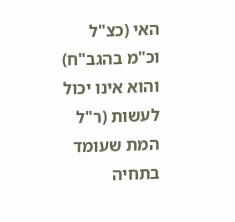האי (כצ"ל וכ"מ בהגב"ח) והוא אינו יכול לעשות (ר"ל המת שעומד בתחיה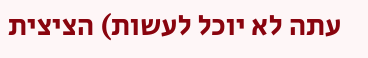עתה לא יוכל לעשות) הציצית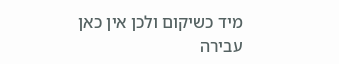מיד כשיקום ולכן אין כאן עבירה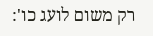רק משום לועג כו':